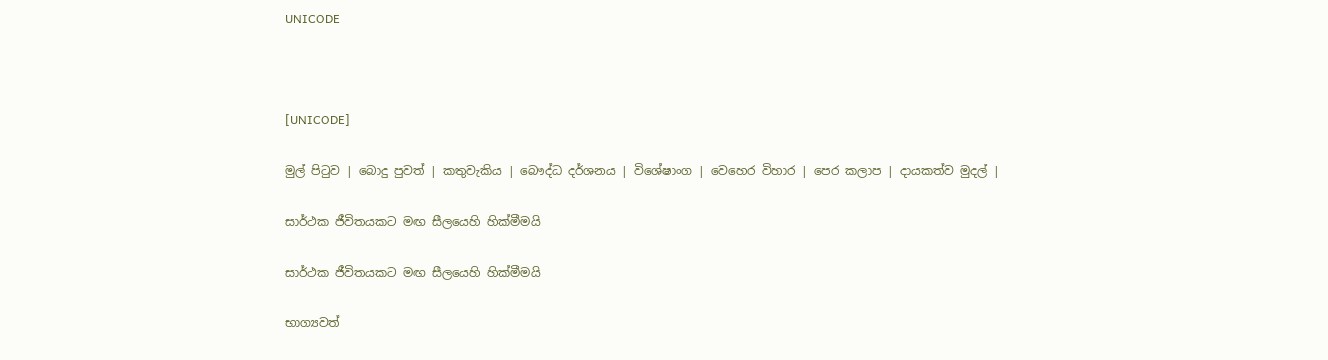UNICODE



[UNICODE]

මුල් පිටුව | බොදු පුවත් | කතුවැකිය | බෞද්ධ දර්ශනය | විශේෂාංග | වෙහෙර විහාර | පෙර කලාප | දායකත්ව මුදල් |

සාර්ථක ජීවිතයකට මඟ සීලයෙහි හික්මීමයි

සාර්ථක ජීවිතයකට මඟ සීලයෙහි හික්මීමයි

භාග්‍යවත්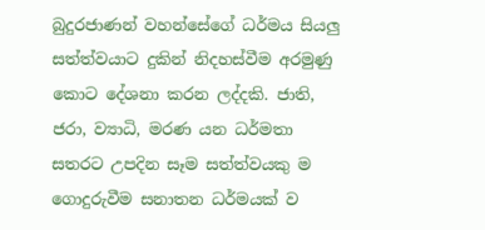බුදුරජාණන් වහන්සේගේ ධර්මය සියලු සත්ත්වයාට දුකින් නිදහස්වීම අරමුණු කොට දේශනා කරන ලද්දකි. ජාති, ජරා, ව්‍යාධි, මරණ යන ධර්මතා සතරට උපදින සෑම සත්ත්වයකු ම ගොදුරුවීම සනාතන ධර්මයක් ව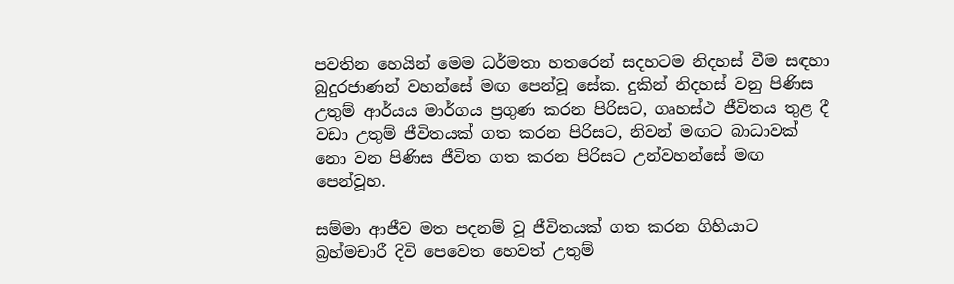පවතින හෙයින් මෙම ධර්මතා හතරෙන් සදහටම නිදහස් වීම සඳහා බුදුරජාණන් වහන්සේ මඟ පෙන්වූ සේක. දුකින් නිදහස් වනු පිණිස උතුම් ආර්යය මාර්ගය ප්‍රගුණ කරන පිරිසට, ගෘහස්ථ ජීවිතය තුළ දී වඩා උතුම් ජීවිතයක් ගත කරන පිරිසට, නිවන් මඟට බාධාවක් නො වන පිණිස ජීවිත ගත කරන පිරිසට උන්වහන්සේ මඟ පෙන්වූහ.

සම්මා ආජීව මත පදනම් වූ ජීවිතයක් ගත කරන ගිහියාට බ්‍රහ්මචාරී දිවි පෙවෙත හෙවත් උතුම්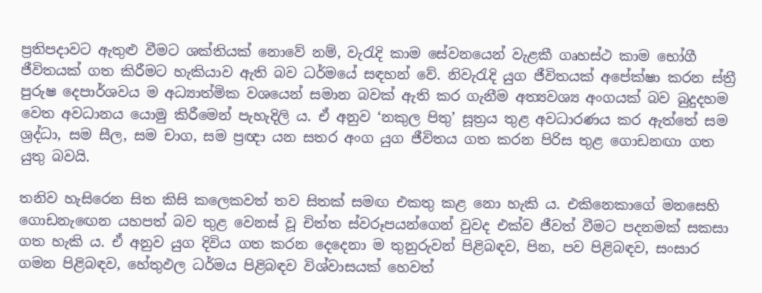ප්‍රතිපදාවට ඇතුළු වීමට ශක්තියක් නොවේ නම්, වැරැදි කාම සේවනයෙන් වැළකී ගෘහස්ථ කාම භෝගී ජීවිතයක් ගත කිරීමට හැකියාව ඇති බව ධර්මයේ සඳහන් වේ. නිවැරැදි යුග ජීවිතයක් අපේක්ෂා කරන ස්ත්‍රී පුරුෂ දෙපාර්ශවය ම අධ්‍යාත්මික වශයෙන් සමාන බවක් ඇති කර ගැනීම අත්‍යවශ්‍ය අංගයක් බව බුදුදහම වෙත අවධානය යොමු කිරීමෙන් පැහැදිලි ය. ඒ අනුව ‘නකුල පිතු’ සූත්‍රය තුළ අවධාරණය කර ඇත්තේ සම ශ්‍රද්ධා, සම සීල, සම චාග, සම ප්‍රඥා යන සතර අංග යුග ජීවිතය ගත කරන පිරිස තුළ ගොඩනඟා ගත යුතු බවයි.

තනිව හැසිරෙන සිත කිසි කලෙකවත් තව සිතක් සමඟ එකතු කළ නො හැකි ය. එකිනෙකාගේ මනසෙහි ගොඩනැඟෙන යහපත් බව තුළ වෙනස් වූ චිත්ත ස්වරූපයන්ගෙන් වුවද එක්ව ජීවත් වීමට පදනමක් සකසා ගත හැකි ය. ඒ අනුව යුග දිවිය ගත කරන දෙදෙනා ම තුනුරුවන් පිළිබඳව, පින, පව පිළිබඳව, සංසාර ගමන පිළිබඳව, හේතුඵල ධර්මය පිළිබඳව විශ්වාසයක් හෙවත්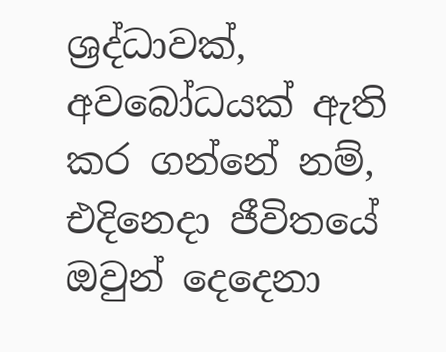ශ්‍රද්ධාවක්, අවබෝධයක් ඇති කර ගන්නේ නම්, එදිනෙදා ජීවිතයේ ඔවුන් දෙදෙනා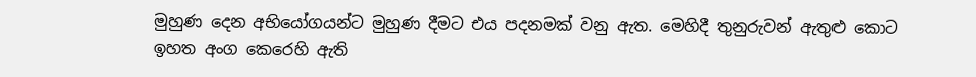මුහුණ දෙන අභියෝගයන්ට මුහුණ දීමට එය පදනමක් වනු ඇත. මෙහිදී තුනුරුවන් ඇතුළු කොට ඉහත අංග කෙරෙහි ඇති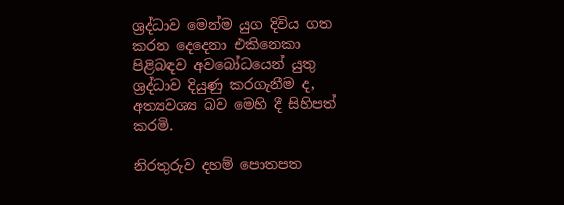ශ්‍රද්ධාව මෙන්ම යුග දිවිය ගත කරන දෙදෙනා එකිනෙකා පිළිබඳව අවබෝධයෙන් යුතු ශ්‍රද්ධාව දියුණු කරගැනීම ද, අත්‍යවශ්‍ය බව මෙහි දී සිහිපත් කරමි.

නිරතුරුව දහම් පොතපත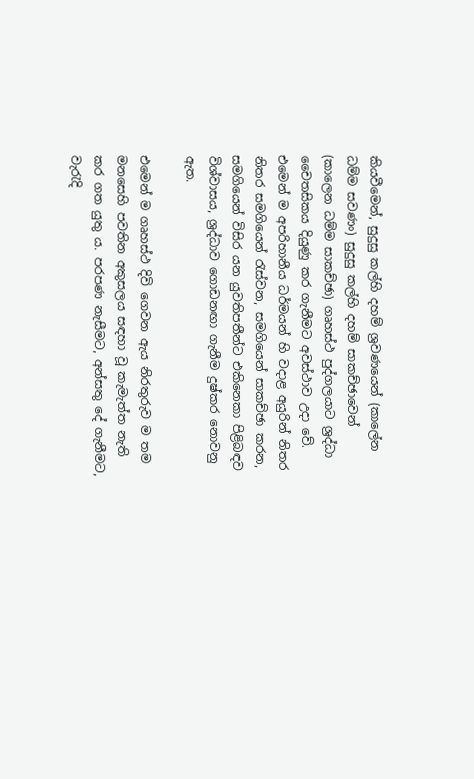කියවීමෙන්, සුදුසු කල්හි දහම් ශ්‍රවණයෙන් (කාලේන ධම්ම සවණං) සුදුසු කල්හි දහම් සාකච්ඡාවෙන් (කාලෙන ධම්ම සාකච්ඡා) ගෘහස්ථ පුද්ගලයාට ශ්‍රද්ධා චෛතසිකය දියුණු කර ගැනීමට අවස්ථාව උදා වේ. එමෙන් ම අපරිහානීය ධර්මයන් හි වදාළ අයුරින් නිතර නිතර සමගියෙන් රැස්වන, සමගියෙන් සාකච්ඡා කරන, සමගියෙන් විසිර යන යුවතිපතීන්ට එකිනෙකා පිළිබඳව විශ්වාසය, ශ්‍රද්ධාව ගොඩනඟා ගැනීම දුෂ්කර නොවනු ඇත.

එමෙන් ම ගෘහස්ථ දිවි ගෙවන ඇය නිරතුරුව ම තම මනසෙහි පවතින අකුසලය සඳහා වූ කැමැත්ත නැති කර ගත යුතු ය. පරපණ නැසීමට, අන්සතු දේ ගැනීමට, වැරැදි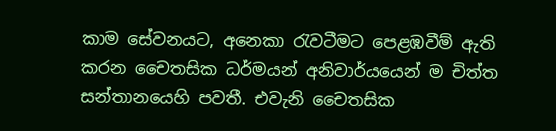කාම සේවනයට, අනෙකා රැවටීමට පෙළඹවීම් ඇති කරන චෛතසික ධර්මයන් අනිවාර්යයෙන් ම චිත්ත සන්තානයෙහි පවතී. එවැනි චෛතසික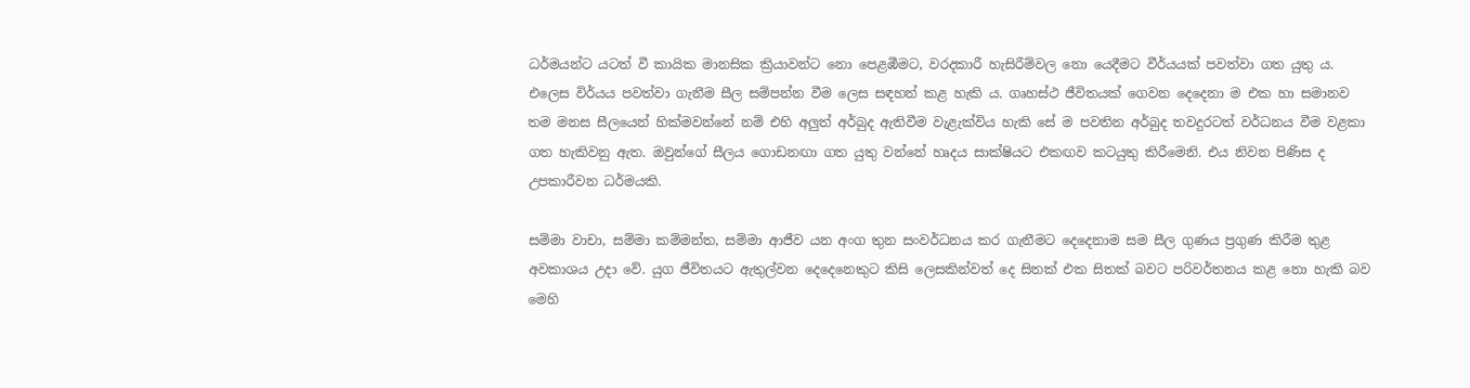ධර්මයන්ට යටත් වී කායික මානසික ක්‍රියාවන්ට නො පෙළඹීමට, වරදකාරී හැසිරීම්වල නො යෙදීමට වීර්යයක් පවත්වා ගත යුතු ය. එලෙස විර්යය පවත්වා ගැනීම සීල සම්පන්න වීම ලෙස සඳහන් කළ හැකි ය. ගෘහස්ථ ජීවිතයක් ගෙවන දෙදෙනා ම එක හා සමානව තම මනස සීලයෙන් හික්මවන්නේ නම් එහි අලුත් අර්බුද ඇතිවීම වැළැක්විය හැකි සේ ම පවතින අර්බුද තවදුරටත් වර්ධනය වීම වළකා ගත හැකිවනු ඇත. ඔවුන්ගේ සීලය ගොඩනඟා ගත යුතු වන්නේ හෘදය සාක්ෂියට එකඟව කටයුතු කිරීමෙනි. එය නිවන පිණිස ද උපකාරීවන ධර්මයකි.

සම්මා වාචා, සම්මා කම්මන්ත, සම්මා ආජීව යන අංග තුන සංවර්ධනය කර ගැනීමට දෙදෙනාම සම සීල ගුණය ප්‍රගුණ කිරීම තුළ අවකාශය උදා වේ. යුග ජීවිතයට ඇතුල්වන දෙදෙනෙකුට කිසි ලෙසකින්වත් දෙ සිතක් එක සිතක් බවට පරිවර්තනය කළ නො හැකි බව මෙහි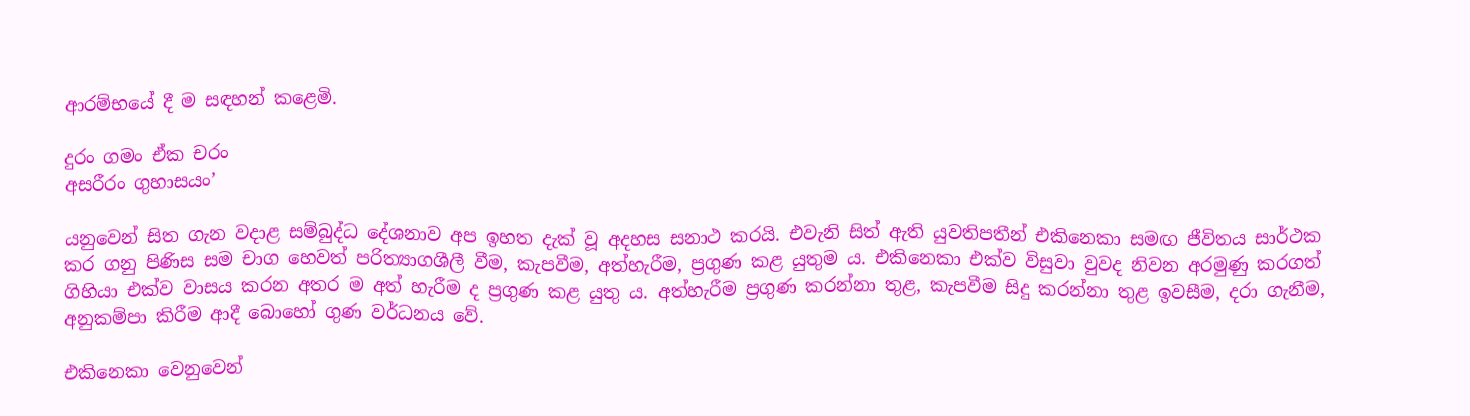ආරම්භයේ දී ම සඳහන් කළෙමි.

දුරං ගමං ඒක චරං
අසරීරං ගුහාසයං’

යනුවෙන් සිත ගැන වදාළ සම්බුද්ධ දේශනාව අප ඉහත දැක් වූ අදහස සනාථ කරයි. එවැනි සිත් ඇති යුවතිපතීන් එකිනෙකා සමඟ ජීවිතය සාර්ථක කර ගනු පිණිස සම චාග හෙවත් පරිත්‍යාගශීලී වීම, කැපවීම, අත්හැරීම, ප්‍රගුණ කළ යුතුම ය. එකිනෙකා එක්ව විසුවා වුවද නිවන අරමුණු කරගත් ගිහියා එක්ව වාසය කරන අතර ම අත් හැරීම ද ප්‍රගුණ කළ යුතු ය. අත්හැරීම ප්‍රගුණ කරන්නා තුළ, කැපවීම සිදු කරන්නා තුළ ඉවසීම, දරා ගැනීම, අනුකම්පා කිරීම ආදී බොහෝ ගුණ වර්ධනය වේ.

එකිනෙකා වෙනුවෙන්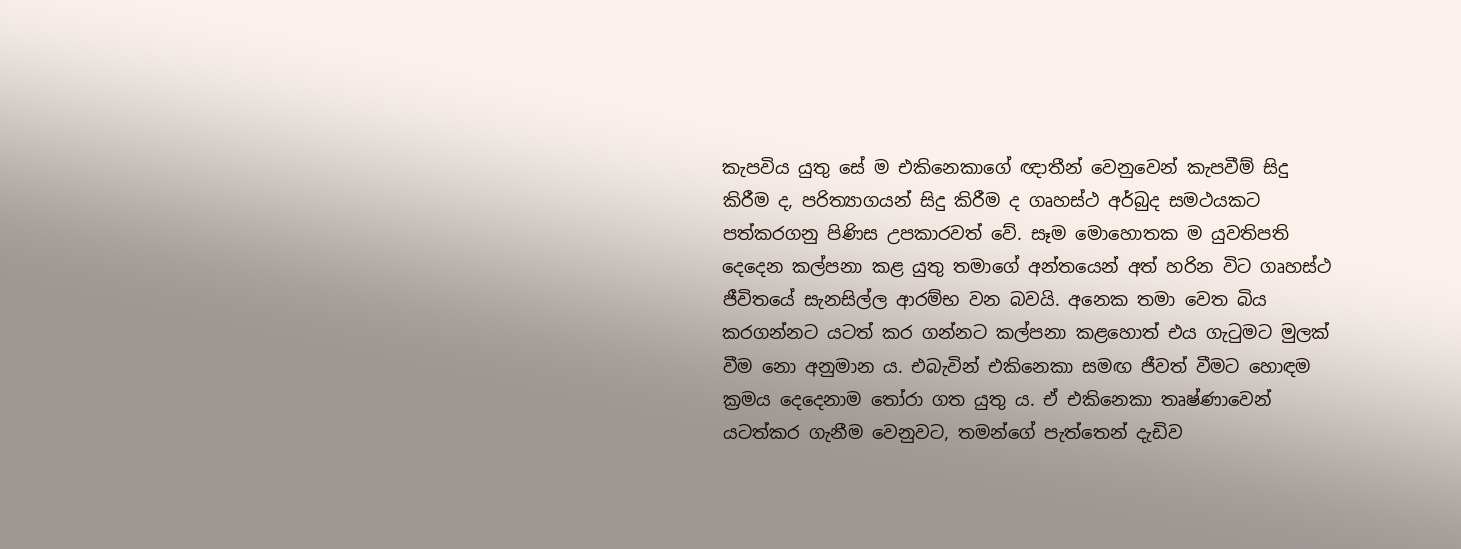කැපවිය යුතු සේ ම එකිනෙකාගේ ඥාතීන් වෙනුවෙන් කැපවීම් සිදු කිරීම ද, පරිත්‍යාගයන් සිදු කිරීම ද ගෘහස්ථ අර්බුද සමථයකට පත්කරගනු පිණිස උපකාරවත් වේ. සෑම මොහොතක ම යුවතිපති දෙදෙන කල්පනා කළ යුතු තමාගේ අන්තයෙන් අත් හරින විට ගෘහස්ථ ජීවිතයේ සැනසිල්ල ආරම්භ වන බවයි. අනෙක තමා වෙත බිය කරගන්නට යටත් කර ගන්නට කල්පනා කළහොත් එය ගැටුමට මුලක් වීම නො අනුමාන ය. එබැවින් එකිනෙකා සමඟ ජීවත් වීමට හොඳම ක්‍රමය දෙදෙනාම තෝරා ගත යුතු ය. ඒ එකිනෙකා තෘෂ්ණාවෙන් යටත්කර ගැනීම වෙනුවට, තමන්ගේ පැත්තෙන් දැඩිව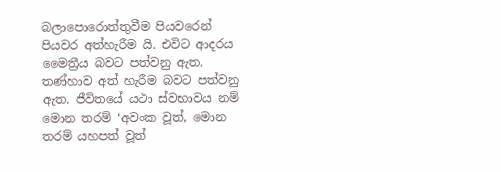බලාපොරොත්තුවීම පියවරෙන් පියවර අත්හැරීම යි. එවිට ආදරය මෛත්‍රීය බවට පත්වනු ඇත. තණ්හාව අත් හැරීම බවට පත්වනු ඇත. ජීවිතයේ යථා ස්වභාවය නම් මොන තරම් ‘අවංක වූත්, මොන තරම් යහපත් වූත්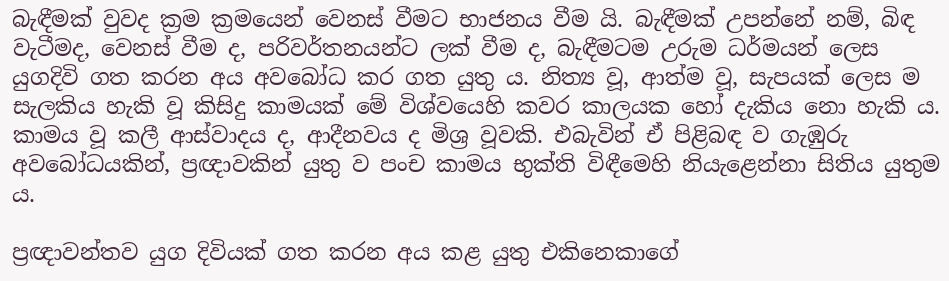බැඳීමක් වුවද ක්‍රම ක්‍රමයෙන් වෙනස් වීමට භාජනය වීම යි. බැඳීමක් උපන්නේ නම්, බිඳ වැටීමද, වෙනස් වීම ද, පරිවර්තනයන්ට ලක් වීම ද, බැඳීමටම උරුම ධර්මයන් ලෙස යුගදිවි ගත කරන අය අවබෝධ කර ගත යුතු ය. නිත්‍ය වූ, ආත්ම වූ, සැපයක් ලෙස ම සැලකිය හැකි වූ කිසිදු කාමයක් මේ විශ්වයෙහි කවර කාලයක හෝ දැකිය නො හැකි ය. කාමය වූ කලී ආස්වාදය ද, ආදීනවය ද මිශ්‍ර වූවකි. එබැවින් ඒ පිළිබඳ ව ගැඹුරු අවබෝධයකින්, ප්‍රඥාවකින් යුතු ව පංච කාමය භුක්ති විඳීමෙහි නියැළෙන්නා සිතිය යුතුම ය.

ප්‍රඥාවන්තව යුග දිවියක් ගත කරන අය කළ යුතු එකිනෙකාගේ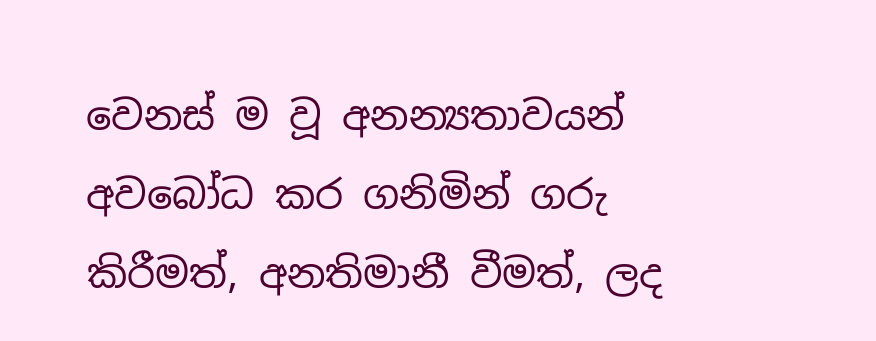වෙනස් ම වූ අනන්‍යතාවයන් අවබෝධ කර ගනිමින් ගරු කිරීමත්, අනතිමානී වීමත්, ලද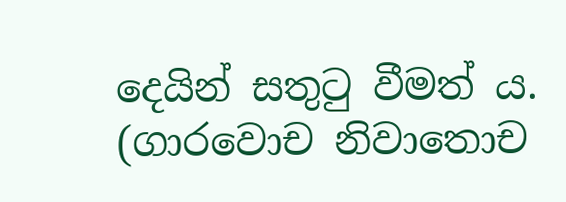දෙයින් සතුටු වීමත් ය. (ගාරවොච නිවාතොච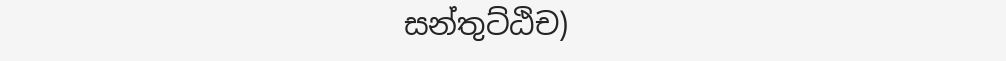සන්තුට්ඨිච)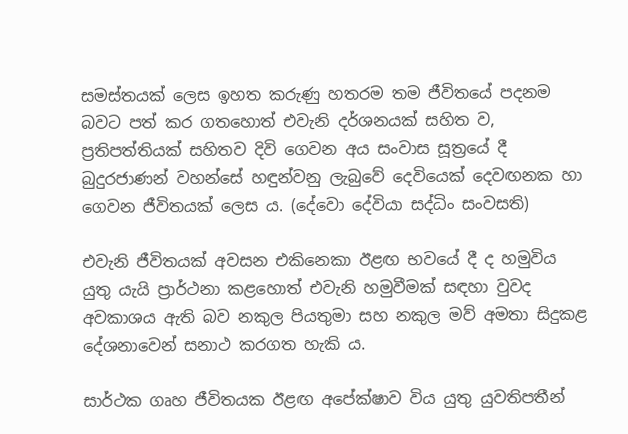සමස්තයක් ලෙස ඉහත කරුණු හතරම තම ජීවිතයේ පදනම බවට පත් කර ගතහොත් එවැනි දර්ශනයක් සහිත ව, ප්‍රතිපත්තියක් සහිතව දිවි ගෙවන අය සංවාස සූත්‍රයේ දී බුදුරජාණන් වහන්සේ හඳුන්වනු ලැබුවේ දෙවියෙක් දෙවඟනක හා ගෙවන ජීවිතයක් ලෙස ය. (දේවො දේවියා සද්ධිං සංවසති)

එවැනි ජීවිතයක් අවසන එකිනෙකා ඊළඟ භවයේ දී ද හමුවිය යුතු යැයි ප්‍රාර්ථනා කළහොත් එවැනි හමුවීමක් සඳහා වුවද අවකාශය ඇති බව නකුල පියතුමා සහ නකුල මව් අමතා සිදුකළ දේශනාවෙන් සනාථ කරගත හැකි ය.

සාර්ථක ගෘහ ජීවිතයක ඊළඟ අපේක්ෂාව විය යුතු යුවතිපතීන්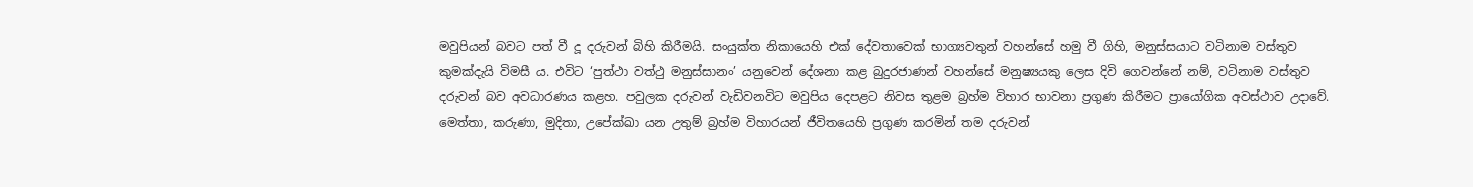මවුපියන් බවට පත් වී දූ දරුවන් බිහි කිරීමයි. සංයුක්ත නිකායෙහි එක් දේවතාවෙක් භාග්‍යවතුන් වහන්සේ හමු වී ගිහි, මනුස්සයාට වටිනාම වස්තුව කුමක්දැයි විමසී ය. එවිට ‘පුත්ථා වත්ථු මනුස්සානං’ යනුවෙන් දේශනා කළ බුදුරජාණන් වහන්සේ මනුෂ්‍යයකු ලෙස දිවි ගෙවන්නේ නම්, වටිනාම වස්තුව දරුවන් බව අවධාරණය කළහ. පවුලක දරුවන් වැඩිවනවිට මවුපිය දෙපළට නිවස තුළම බ්‍රහ්ම විහාර භාවනා ප්‍රගුණ කිරීමට ප්‍රායෝගික අවස්ථාව උදාවේ. මෙත්තා, කරුණා, මුදිතා, උපේක්ඛා යන උතුම් බ්‍රහ්ම විහාරයන් ජීවිතයෙහි ප්‍රගුණ කරමින් තම දරුවන්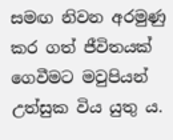සමඟ නිවන අරමුණු කර ගත් ජීවිතයක් ගෙවීමට මවුපියන් උත්සුක විය යුතු ය.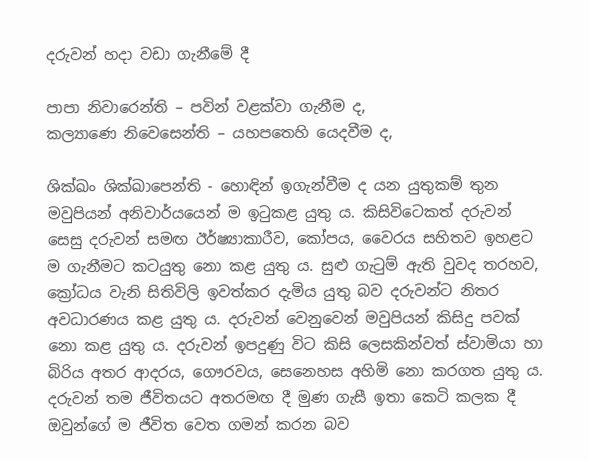දරුවන් හදා වඩා ගැනීමේ දී

පාපා නිවාරෙන්ති – පවින් වළක්වා ගැනීම ද,
කල්‍යාණෙ නිවෙසෙන්ති – යහපතෙහි යෙදවීම ද,

ශික්ඛං ශික්ඛාපෙන්ති - හොඳින් ඉගැන්වීම ද යන යුතුකම් තුන මවුපියන් අනිවාර්යයෙන් ම ඉටුකළ යුතු ය. කිසිවිටෙකත් දරුවන් සෙසු දරුවන් සමඟ ඊර්ෂ්‍යාකාරීව, කෝපය, වෛරය සහිතව ඉහළට ම ගැනීමට කටයුතු නො කළ යුතු ය. සුළු ගැටුම් ඇති වුවද තරහව, ක්‍රෝධය වැනි සිතිවිලි ඉවත්කර දැමිය යුතු බව දරුවන්ට නිතර අවධාරණය කළ යුතු ය. දරුවන් වෙනුවෙන් මවුපියන් කිසිදු පවක් නො කළ යුතු ය. දරුවන් ඉපදුණු විට කිසි ලෙසකින්වත් ස්වාමියා හා බිරිය අතර ආදරය, ගෞරවය, සෙනෙහස අහිමි නො කරගත යුතු ය. දරුවන් තම ජීවිතයට අතරමඟ දී මුණ ගැසී ඉතා කෙටි කලක දී ඔවුන්ගේ ම ජීවිත වෙත ගමන් කරන බව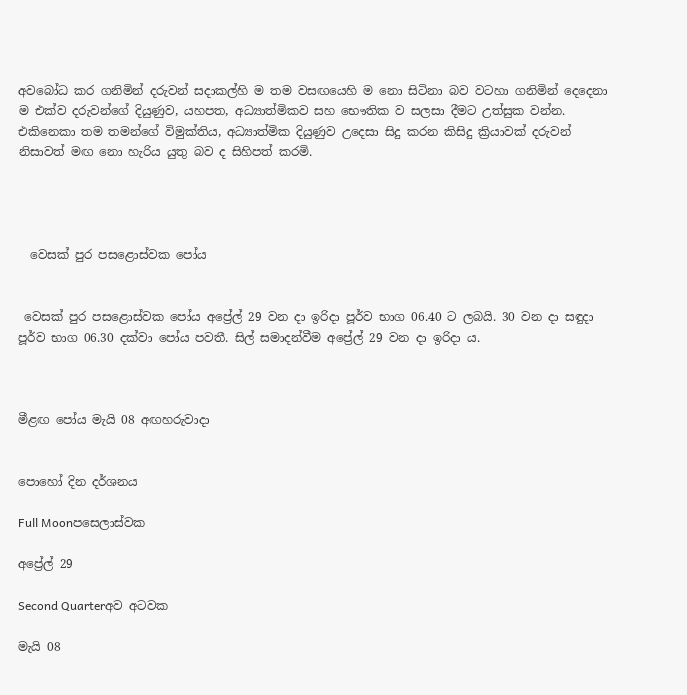අවබෝධ කර ගනිමින් දරුවන් සදාකල්හි ම තම වසඟයෙහි ම නො සිටිනා බව වටහා ගනිමින් දෙදෙනා ම එක්ව දරුවන්ගේ දියුණුව, යහපත, අධ්‍යාත්මිකව සහ භෞතික ව සලසා දීමට උත්සුක වන්න. එකිනෙකා තම තමන්ගේ විමුක්තිය, අධ්‍යාත්මික දියුණුව උදෙසා සිදු කරන කිසිදු ක්‍රියාවක් දරුවන් නිසාවත් මඟ නො හැරිය යුතු බව ද සිහිපත් කරමි.




  වෙසක් පුර පසළොස්වක පෝය


 වෙසක් පුර පසළොස්වක පෝය අප්‍රේල් 29 වන දා ඉරිදා පූර්ව භාග 06.40 ට ලබයි. 30 වන දා සඳුදා පූර්ව භාග 06.30 දක්වා පෝය පවතී. සිල් සමාදන්වීම අප්‍රේල් 29 වන දා ඉරිදා ය.



මීළඟ පෝය මැයි 08 අඟහරුවාදා


පොහෝ දින දර්ශනය

Full Moonපසෙලාස්වක

අප්‍රේල් 29

Second Quarterඅව අටවක

මැයි 08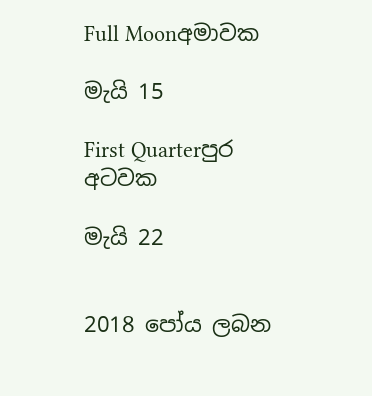Full Moonඅමාවක

මැයි 15

First Quarterපුර අටවක

මැයි 22


2018 පෝය ලබන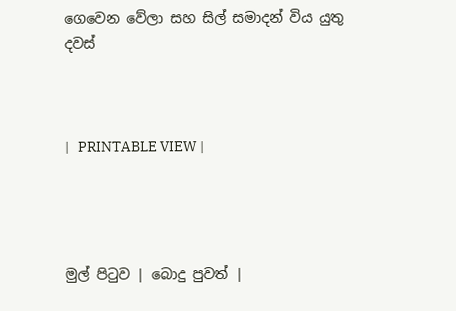ගෙවෙන වේලා සහ සිල් සමාදන් විය යුතු දවස්



|   PRINTABLE VIEW |




මුල් පිටුව | බොදු පුවත් |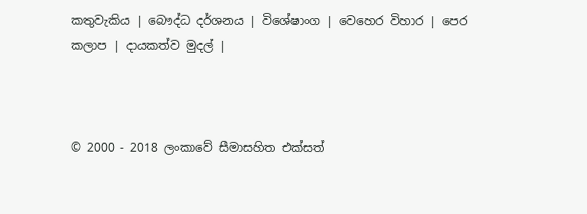කතුවැකිය | බෞද්ධ දර්ශනය | විශේෂාංග | වෙහෙර විහාර | පෙර කලාප | දායකත්ව මුදල් |



© 2000 - 2018 ලංකාවේ සීමාසහිත එක්සත්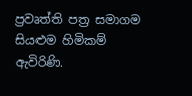ප්‍රවෘත්ති පත්‍ර සමාගම
සියළුම හිමිකම් ඇවිරිණි.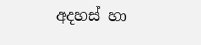අදහස් හා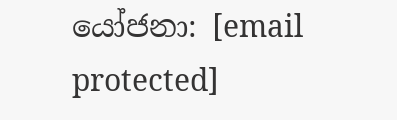යෝජනා: [email protected]